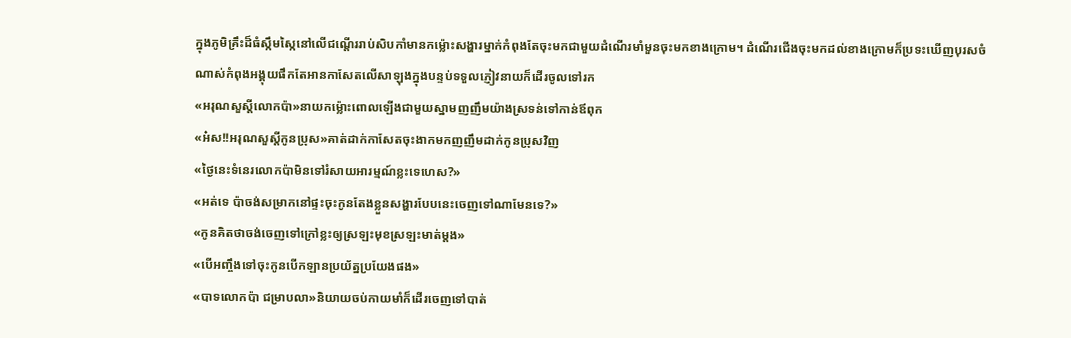ក្នុងភូមិគ្រឹះដ៏ធំស្កឹមស្កៃនៅលើជណ្តើររាប់សិបកាំមានកម្ល៉ោះសង្ហារម្នាក់កំពុងតែចុះមកជាមួយដំណើរមាំមួនចុះមកខាងក្រោម។ ដំណើរជើងចុះមកដល់ខាងក្រោមក៏ប្រទះឃើញបុរសចំណាស់កំពុងអង្គុយផឹកតែអានកាសែតលើសាឡុងក្នុងបន្ទប់ទទួលភ្ញៀវនាយក៏ដើរចូលទៅរក
«អរុណសួស្ដីលោកប៉ា»នាយកម្ល៉ោះពោលឡើងជាមួយស្នាមញញឹមយ៉ាងស្រទន់ទៅកាន់ឪពុក
«អ៎ស!!អរុណសួស្តីកូនប្រុស»គាត់ដាក់កាសែតចុះងាកមកញញឹមដាក់កូនប្រុសវិញ
«ថ្ងៃនេះទំនេរលោកប៉ាមិនទៅរំសាយអារម្មណ៍ខ្លះទេហេស?»
«អត់ទេ ប៉ាចង់សម្រាកនៅផ្ទះចុះកូនតែងខ្លួនសង្ហារបែបនេះចេញទៅណាមែនទេ?»
«កូនគិតថាចង់ចេញទៅក្រៅខ្លះឲ្យស្រឡះមុខស្រឡះមាត់ម្ដង»
«បើអញ្ចឹងទៅចុះកូនបើកឡានប្រយ័ត្នប្រយែងផង»
«បាទលោកប៉ា ជម្រាបលា»និយាយចប់កាយមាំក៏ដើរចេញទៅបាត់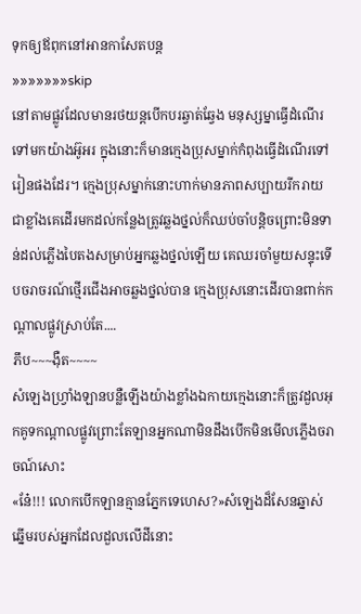ទុកឲ្យឪពុកនៅអានកាសែតបន្ត
»»»»»»»skip
នៅតាមផ្លូវដែលមានរថយន្ដបើកបរឆ្វាត់ឆ្វែង មនុស្សម្នាធ្វើដំណើរទៅមកយ៉ាងអ៊ូអរ ក្នុងនោះក៏មានក្មេងប្រុសម្នាក់កំពុងធ្វើដំណើរទៅរៀនផងដែរ។ ក្មេងប្រុសម្នាក់នោះហាក់មានភាពសប្បាយរីករាយជាខ្លាំងគេដើរមកដល់កន្លែងត្រូវឆ្លងថ្នល់ក៏ឈប់ចាំបន្តិចព្រោះមិនទាន់ដល់ភ្លើងបៃតងសម្រាប់អ្នកឆ្លងថ្នល់ឡើយ គេឈរចាំមួយសន្ទុះទើបចរាចរណ៍ថ្មើរជើងអាចឆ្លងថ្នល់បាន ក្មេងប្រុសនោះដើរបានពាក់កណ្ដាលផ្លូវស្រាប់តែ....
ភឹប~~~ងុឺត~~~~
សំឡេងហ្រ្វាំងឡានបន្លឺឡើងយ៉ាងខ្លាំងឯកាយក្មេងនោះក៏ត្រូវដួលអុកគូទកណ្ដាលផ្លូវព្រោះតែឡានអ្នកណាមិនដឹងបើកមិនមើលភ្លើងចរាចណ៍សោះ
«នែ៎!!! លោកបើកឡានគ្មានភ្នែកទេហេស?»សំឡេងដ៏សែនឆ្នាស់ឆ្នើមរបស់អ្នកដែលដួលលើដីនោះ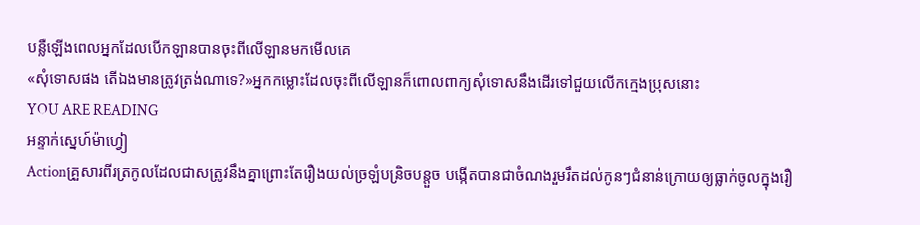បន្លឺឡើងពេលអ្នកដែលបើកឡានបានចុះពីលើឡានមកមើលគេ
«សុំទោសផង តើឯងមានត្រូវត្រង់ណាទេ?»អ្នកកម្លោះដែលចុះពីលើឡានក៏ពោលពាក្យសុំទោសនឹងដើរទៅជួយលើកក្មេងប្រុសនោះ
YOU ARE READING
អន្ទាក់ស្នេហ៍ម៉ាហ្វៀ
Actionគ្រួសារពីរត្រកូលដែលជាសត្រូវនឹងគ្នាព្រោះតែរឿងយល់ច្រឡំបន្រិចបន្តួច បង្កើតបានជាចំណងរួមរឹតដល់កូនៗជំនាន់ក្រោយឲ្យធ្លាក់ចូលក្នុងរឿ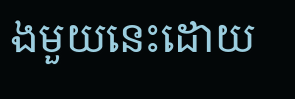ងមួយនេះដោយ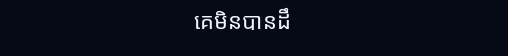គេមិនបានដឹ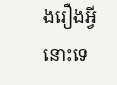ងរឿងអ្វីនោះទេ